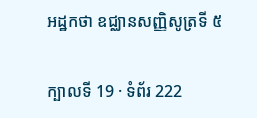អដ្ឋកថា ឧជ្ឈានសញ្ញិសូត្រទី ៥

ក្បាលទី 19 · ទំព័រ 222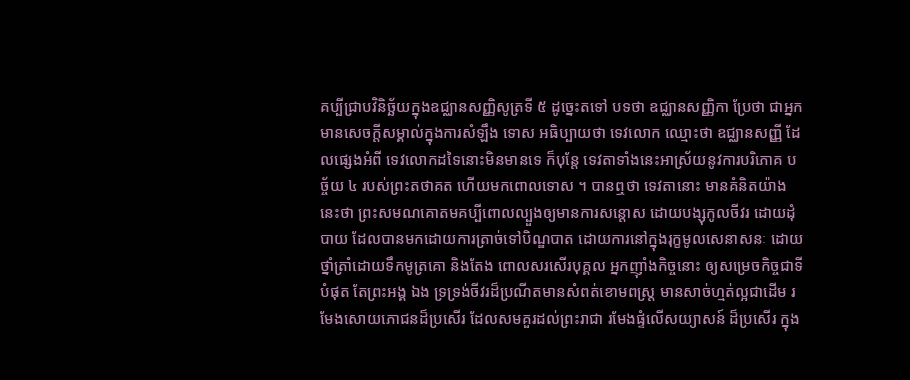គប្បីជ្រាបវិនិច្ឆ័យក្នុងឧជ្ឈានសញ្ញិសូត្រទី ៥ ដូច្នេះតទៅ បទថា ឧជ្ឈានសញ្ញិកា ប្រែថា ជាអ្នកមានសេចក្តីសម្គាល់ក្នុងការសំឡឹង ទោស អធិប្បាយថា ទេវលោក ឈ្មោះថា ឧជ្ឈានសញ្ញី ដែលផ្សេងអំពី ទេវលោកដទៃនោះមិនមានទេ ក៏បុន្តែ ទេវតាទាំងនេះអាស្រ័យនូវការបរិភោគ បច្ច័យ ៤ របស់ព្រះតថាគត ហើយមកពោលទោស ។ បានឮថា ទេវតានោះ មានគំនិតយ៉ាងនេះថា ព្រះសមណគោតមគប្បីពោលល្បួងឲ្យមានការសន្តោស ដោយបង្សុកូលចីវរ ដោយដុំបាយ ដែលបានមកដោយការត្រាច់ទៅបិណ្ឌបាត ដោយការនៅក្នុងរុក្ខមូលសេនាសនៈ ដោយថ្នាំត្រាំដោយទឹកមូត្រគោ និងតែង ពោលសរសើរបុគ្គល អ្នកញ៉ាំងកិច្ចនោះ ឲ្យសម្រេចកិច្ចជាទីបំផុត តែព្រះអង្គ ឯង ទ្រទ្រង់ចីវរដ៏ប្រណីតមានសំពត់ខោមពស្រ្ត មានសាច់ហ្មត់ល្អជាដើម រមែងសោយភោជនដ៏ប្រសើរ ដែលសមគួរដល់ព្រះរាជា រមែងផ្ទំលើសយ្យាសន៍ ដ៏ប្រសើរ ក្នុង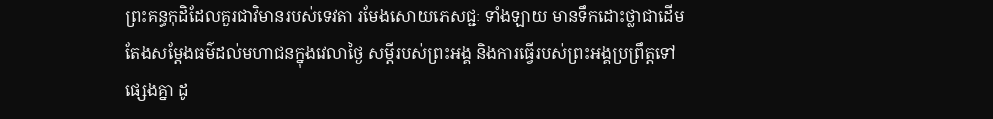ព្រះគន្ធកុដិដែលគួរជាវិមានរបស់ទេវតា រមែងសោយភេសជ្ជៈ ទាំងឡាយ មានទឹកដោះថ្លាជាដើម តែងសម្តែងធម៌ដល់មហាជនក្នុងវេលាថ្ងៃ សម្តីរបស់ព្រះអង្គ និងការធ្វើរបស់ព្រះអង្គប្រព្រឹត្តទៅផ្សេងគ្នា ដូ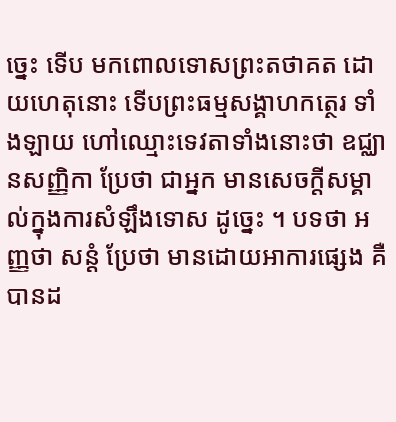ច្នេះ ទើប មកពោលទោសព្រះតថាគត ដោយហេតុនោះ ទើបព្រះធម្មសង្គាហកត្ថេរ ទាំងឡាយ ហៅឈ្មោះទេវតាទាំងនោះថា ឧជ្ឈានសញ្ញិកា ប្រែថា ជាអ្នក មានសេចក្តីសម្គាល់ក្នុងការសំឡឹងទោស ដូច្នេះ ។ បទថា អញ្ញថា សន្តំ ប្រែថា មានដោយអាការផ្សេង គឺ បានដ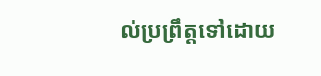ល់ប្រព្រឹត្តទៅដោយ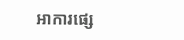អាការផ្សេ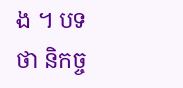ង ។ បទថា និកច្ច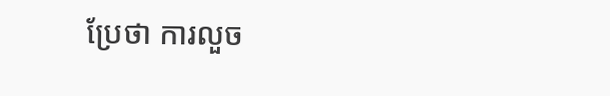ប្រែថា ការលួច